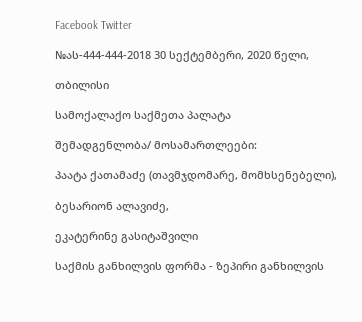Facebook Twitter

№ას-444-444-2018 30 სექტემბერი, 2020 წელი,

თბილისი

სამოქალაქო საქმეთა პალატა

შემადგენლობა/ მოსამართლეები:

პაატა ქათამაძე (თავმჯდომარე, მომხსენებელი),

ბესარიონ ალავიძე,

ეკატერინე გასიტაშვილი

საქმის განხილვის ფორმა - ზეპირი განხილვის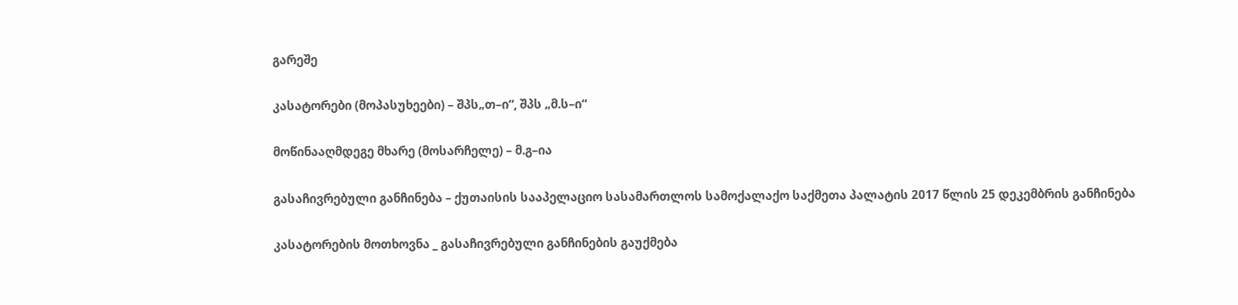გარეშე

კასატორები (მოპასუხეები) – შპს„თ–ი“, შპს „მ.ს–ი“

მოწინააღმდეგე მხარე (მოსარჩელე) – მ.გ–ია

გასაჩივრებული განჩინება – ქუთაისის სააპელაციო სასამართლოს სამოქალაქო საქმეთა პალატის 2017 წლის 25 დეკემბრის განჩინება

კასატორების მოთხოვნა _ გასაჩივრებული განჩინების გაუქმება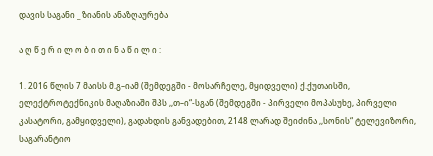დავის საგანი _ ზიანის ანაზღაურება

ა ღ წ ე რ ი ლ ო ბ ი თ ი ნ ა წ ი ლ ი :

1. 2016 წლის 7 მაისს მ.გ–იამ (შემდეგში - მოსარჩელე, მყიდველი) ქ.ქუთაისში, ელექტროტექნიკის მაღაზიაში შპს ,,თ–ი“-სგან (შემდეგში - პირველი მოპასუხე, პირველი კასატორი, გამყიდველი), გადახდის განვადებით, 2148 ლარად შეიძინა ,,სონის“ ტელევიზორი, საგარანტიო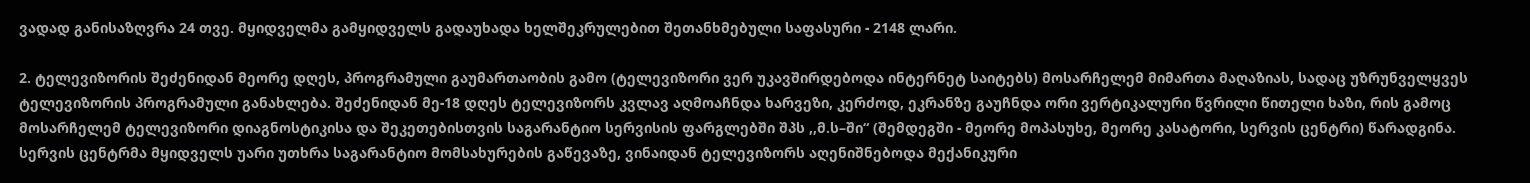ვადად განისაზღვრა 24 თვე. მყიდველმა გამყიდველს გადაუხადა ხელშეკრულებით შეთანხმებული საფასური - 2148 ლარი.

2. ტელევიზორის შეძენიდან მეორე დღეს, პროგრამული გაუმართაობის გამო (ტელევიზორი ვერ უკავშირდებოდა ინტერნეტ საიტებს) მოსარჩელემ მიმართა მაღაზიას, სადაც უზრუნველყვეს ტელევიზორის პროგრამული განახლება. შეძენიდან მე-18 დღეს ტელევიზორს კვლავ აღმოაჩნდა ხარვეზი, კერძოდ, ეკრანზე გაუჩნდა ორი ვერტიკალური წვრილი წითელი ხაზი, რის გამოც მოსარჩელემ ტელევიზორი დიაგნოსტიკისა და შეკეთებისთვის საგარანტიო სერვისის ფარგლებში შპს ,,მ.ს–ში“ (შემდეგში - მეორე მოპასუხე, მეორე კასატორი, სერვის ცენტრი) წარადგინა. სერვის ცენტრმა მყიდველს უარი უთხრა საგარანტიო მომსახურების გაწევაზე, ვინაიდან ტელევიზორს აღენიშნებოდა მექანიკური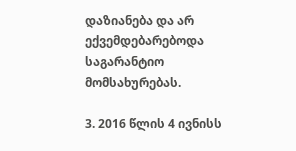დაზიანება და არ ექვემდებარებოდა საგარანტიო მომსახურებას.

3. 2016 წლის 4 ივნისს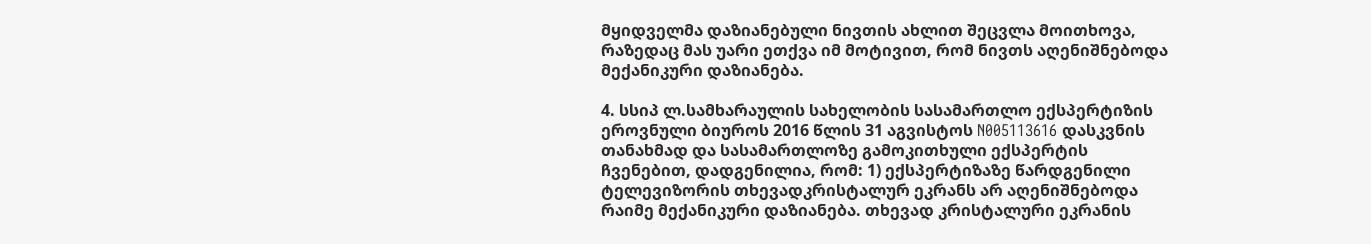მყიდველმა დაზიანებული ნივთის ახლით შეცვლა მოითხოვა, რაზედაც მას უარი ეთქვა იმ მოტივით, რომ ნივთს აღენიშნებოდა მექანიკური დაზიანება.

4. სსიპ ლ.სამხარაულის სახელობის სასამართლო ექსპერტიზის ეროვნული ბიუროს 2016 წლის 31 აგვისტოს N005113616 დასკვნის თანახმად და სასამართლოზე გამოკითხული ექსპერტის ჩვენებით, დადგენილია, რომ: 1) ექსპერტიზაზე წარდგენილი ტელევიზორის თხევადკრისტალურ ეკრანს არ აღენიშნებოდა რაიმე მექანიკური დაზიანება. თხევად კრისტალური ეკრანის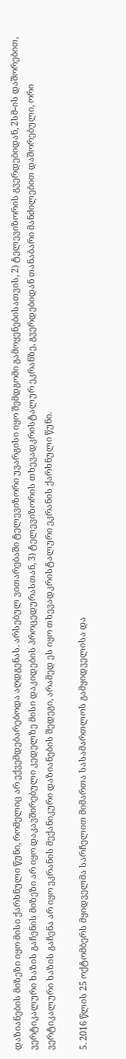დაზიანების მიზეზი იყო მისი ქარხნული წუნი, რომელიც არ ექვემდებარებოდა აღდგენას. არსებულ ვითარებაში ტელევიზორი უვარგისი იყო შემდგომი გამოყენებისათვის, 2) ტელევიზორის გვერდებიდან, 2სმ-ის დაშორებით, ვერტიკალური ხაზის გაჩენის მიზეზი არ იყო დაკავშირებული კედელზე მისი დაკიდების პროცედურასთან, 3) ტელევიზორის თხევადკრისტალურ ეკრანზე, გვერდებიდან თანაბარი მანძილებით დაშორებული, ორი ვერტიკალური ხაზის გაჩენა არ იყო ეკრანის მექანიკური დაზიანების შედეგი, არამედ ეს იყო თხევადკრისტალური ეკრანის ქარხნული წუნი.

5. 2016 წლის 25 ოქტომბერს მყიდველმა სარჩელით მიმართა სასამართლოს გამყიდველისა და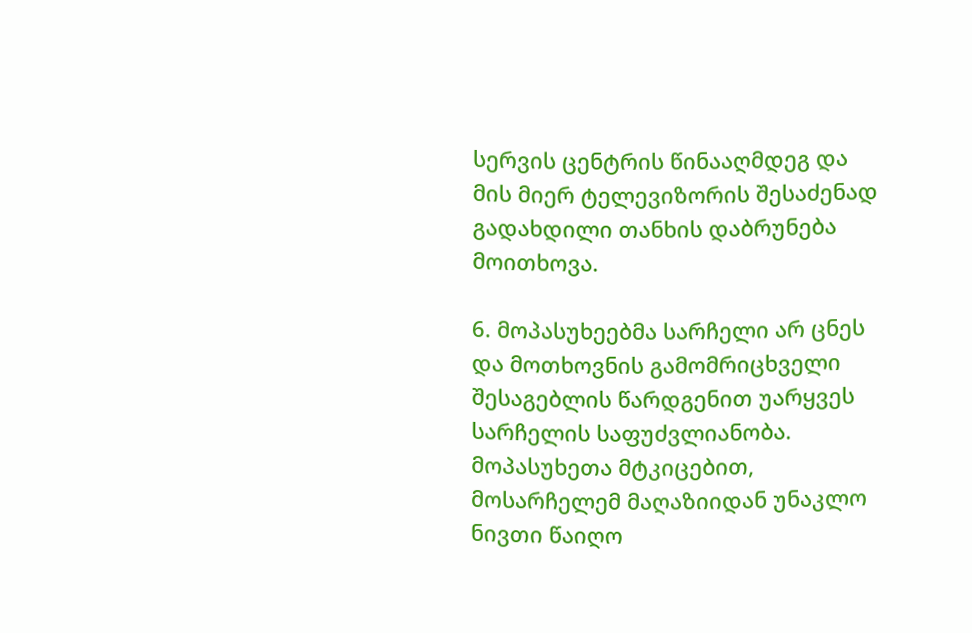სერვის ცენტრის წინააღმდეგ და მის მიერ ტელევიზორის შესაძენად გადახდილი თანხის დაბრუნება მოითხოვა.

6. მოპასუხეებმა სარჩელი არ ცნეს და მოთხოვნის გამომრიცხველი შესაგებლის წარდგენით უარყვეს სარჩელის საფუძვლიანობა. მოპასუხეთა მტკიცებით, მოსარჩელემ მაღაზიიდან უნაკლო ნივთი წაიღო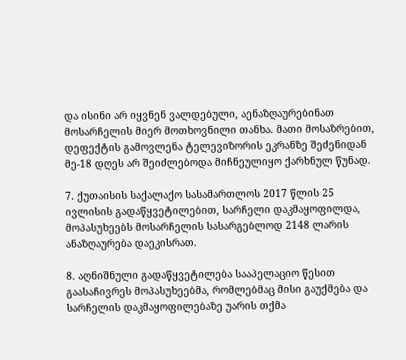და ისინი არ იყვნენ ვალდებული, აენაზღაურებინათ მოსარჩელის მიერ მოთხოვნილი თანხა. მათი მოსაზრებით, დეფექტის გამოვლენა ტელევიზორის ეკრანზე შეძენიდან მე-18 დღეს არ შეიძლებოდა მიჩნეულიყო ქარხნულ წუნად.

7. ქუთაისის საქალაქო სასამართლოს 2017 წლის 25 ივლისის გადაწყვეტილებით, სარჩელი დაკმაყოფილდა, მოპასუხეებს მოსარჩელის სასარგებლოდ 2148 ლარის ანაზღაურება დაეკისრათ.

8. აღნიშნული გადაწყვეტილება სააპელაციო წესით გაასაჩივრეს მოპასუხეებმა, რომლებმაც მისი გაუქმება და სარჩელის დაკმაყოფილებაზე უარის თქმა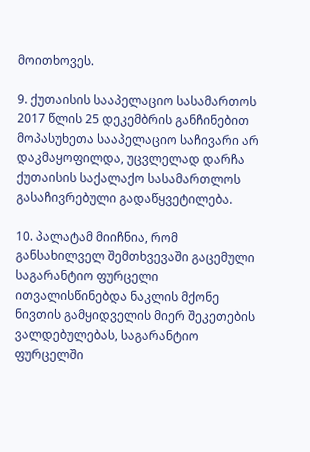მოითხოვეს.

9. ქუთაისის სააპელაციო სასამართოს 2017 წლის 25 დეკემბრის განჩინებით მოპასუხეთა სააპელაციო საჩივარი არ დაკმაყოფილდა, უცვლელად დარჩა ქუთაისის საქალაქო სასამართლოს გასაჩივრებული გადაწყვეტილება.

10. პალატამ მიიჩნია, რომ განსახილველ შემთხვევაში გაცემული საგარანტიო ფურცელი ითვალისწინებდა ნაკლის მქონე ნივთის გამყიდველის მიერ შეკეთების ვალდებულებას, საგარანტიო ფურცელში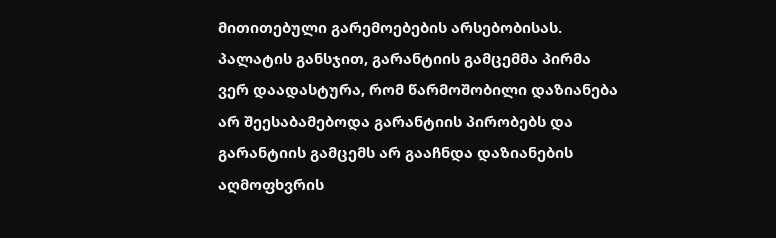მითითებული გარემოებების არსებობისას. პალატის განსჯით, გარანტიის გამცემმა პირმა ვერ დაადასტურა, რომ წარმოშობილი დაზიანება არ შეესაბამებოდა გარანტიის პირობებს და გარანტიის გამცემს არ გააჩნდა დაზიანების აღმოფხვრის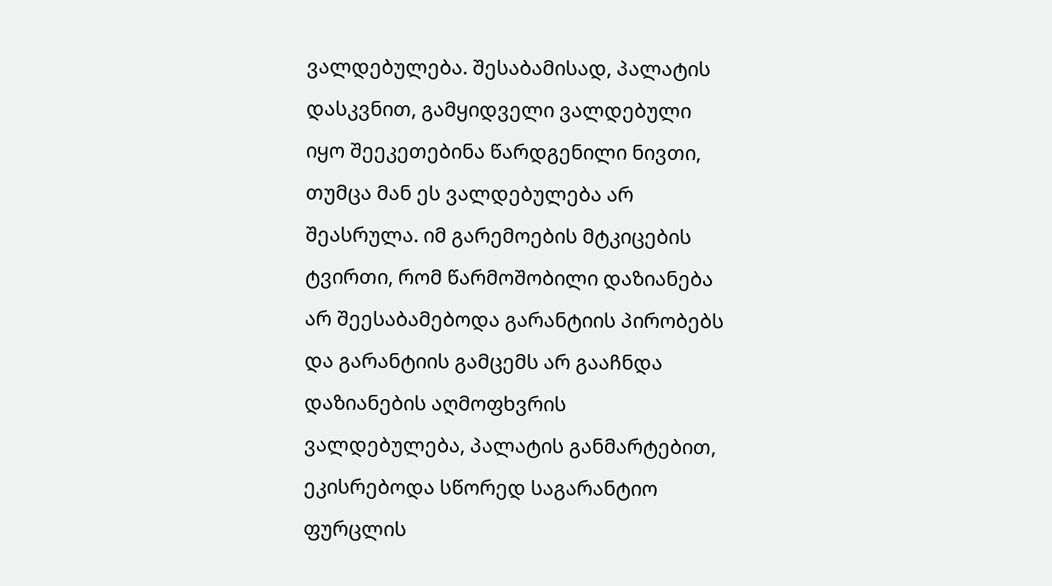ვალდებულება. შესაბამისად, პალატის დასკვნით, გამყიდველი ვალდებული იყო შეეკეთებინა წარდგენილი ნივთი, თუმცა მან ეს ვალდებულება არ შეასრულა. იმ გარემოების მტკიცების ტვირთი, რომ წარმოშობილი დაზიანება არ შეესაბამებოდა გარანტიის პირობებს და გარანტიის გამცემს არ გააჩნდა დაზიანების აღმოფხვრის ვალდებულება, პალატის განმარტებით, ეკისრებოდა სწორედ საგარანტიო ფურცლის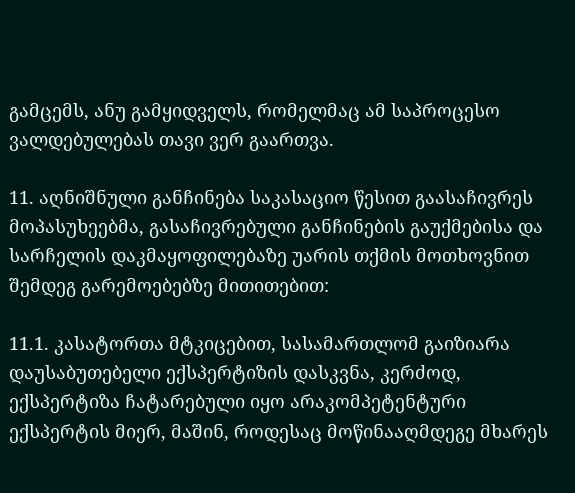გამცემს, ანუ გამყიდველს, რომელმაც ამ საპროცესო ვალდებულებას თავი ვერ გაართვა.

11. აღნიშნული განჩინება საკასაციო წესით გაასაჩივრეს მოპასუხეებმა, გასაჩივრებული განჩინების გაუქმებისა და სარჩელის დაკმაყოფილებაზე უარის თქმის მოთხოვნით შემდეგ გარემოებებზე მითითებით:

11.1. კასატორთა მტკიცებით, სასამართლომ გაიზიარა დაუსაბუთებელი ექსპერტიზის დასკვნა, კერძოდ, ექსპერტიზა ჩატარებული იყო არაკომპეტენტური ექსპერტის მიერ, მაშინ, როდესაც მოწინააღმდეგე მხარეს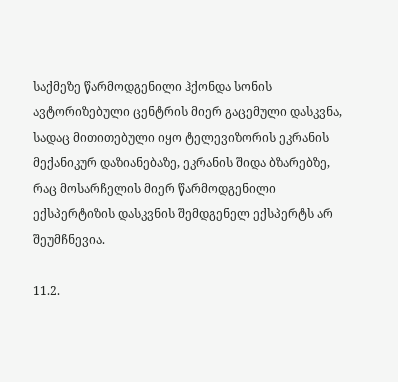საქმეზე წარმოდგენილი ჰქონდა სონის ავტორიზებული ცენტრის მიერ გაცემული დასკვნა, სადაც მითითებული იყო ტელევიზორის ეკრანის მექანიკურ დაზიანებაზე, ეკრანის შიდა ბზარებზე, რაც მოსარჩელის მიერ წარმოდგენილი ექსპერტიზის დასკვნის შემდგენელ ექსპერტს არ შეუმჩნევია.

11.2.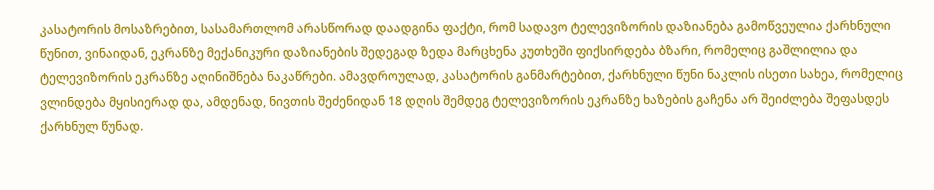კასატორის მოსაზრებით, სასამართლომ არასწორად დაადგინა ფაქტი, რომ სადავო ტელევიზორის დაზიანება გამოწვეულია ქარხნული წუნით, ვინაიდან, ეკრანზე მექანიკური დაზიანების შედეგად ზედა მარცხენა კუთხეში ფიქსირდება ბზარი, რომელიც გაშლილია და ტელევიზორის ეკრანზე აღინიშნება ნაკაწრები. ამავდროულად, კასატორის განმარტებით, ქარხნული წუნი ნაკლის ისეთი სახეა, რომელიც ვლინდება მყისიერად და, ამდენად, ნივთის შეძენიდან 18 დღის შემდეგ ტელევიზორის ეკრანზე ხაზების გაჩენა არ შეიძლება შეფასდეს ქარხნულ წუნად.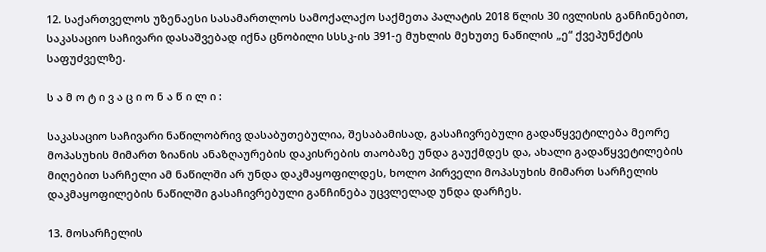12. საქართველოს უზენაესი სასამართლოს სამოქალაქო საქმეთა პალატის 2018 წლის 30 ივლისის განჩინებით, საკასაციო საჩივარი დასაშვებად იქნა ცნობილი სსსკ-ის 391-ე მუხლის მეხუთე ნაწილის „ე“ ქვეპუნქტის საფუძველზე.

ს ა მ ო ტ ი ვ ა ც ი ო ნ ა წ ი ლ ი :

საკასაციო საჩივარი ნაწილობრივ დასაბუთებულია, შესაბამისად, გასაჩივრებული გადაწყვეტილება მეორე მოპასუხის მიმართ ზიანის ანაზღაურების დაკისრების თაობაზე უნდა გაუქმდეს და, ახალი გადაწყვეტილების მიღებით სარჩელი ამ ნაწილში არ უნდა დაკმაყოფილდეს, ხოლო პირველი მოპასუხის მიმართ სარჩელის დაკმაყოფილების ნაწილში გასაჩივრებული განჩინება უცვლელად უნდა დარჩეს.

13. მოსარჩელის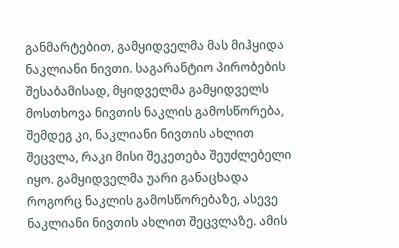განმარტებით, გამყიდველმა მას მიჰყიდა ნაკლიანი ნივთი. საგარანტიო პირობების შესაბამისად, მყიდველმა გამყიდველს მოსთხოვა ნივთის ნაკლის გამოსწორება, შემდეგ კი, ნაკლიანი ნივთის ახლით შეცვლა, რაკი მისი შეკეთება შეუძლებელი იყო. გამყიდველმა უარი განაცხადა როგორც ნაკლის გამოსწორებაზე, ასევე ნაკლიანი ნივთის ახლით შეცვლაზე. ამის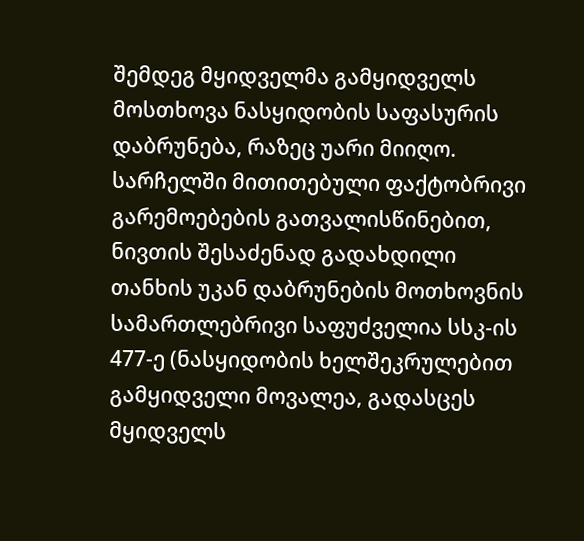შემდეგ მყიდველმა გამყიდველს მოსთხოვა ნასყიდობის საფასურის დაბრუნება, რაზეც უარი მიიღო. სარჩელში მითითებული ფაქტობრივი გარემოებების გათვალისწინებით, ნივთის შესაძენად გადახდილი თანხის უკან დაბრუნების მოთხოვნის სამართლებრივი საფუძველია სსკ-ის 477-ე (ნასყიდობის ხელშეკრულებით გამყიდველი მოვალეა, გადასცეს მყიდველს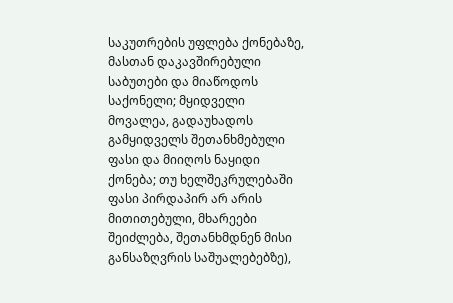საკუთრების უფლება ქონებაზე, მასთან დაკავშირებული საბუთები და მიაწოდოს საქონელი; მყიდველი მოვალეა, გადაუხადოს გამყიდველს შეთანხმებული ფასი და მიიღოს ნაყიდი ქონება; თუ ხელშეკრულებაში ფასი პირდაპირ არ არის მითითებული, მხარეები შეიძლება, შეთანხმდნენ მისი განსაზღვრის საშუალებებზე),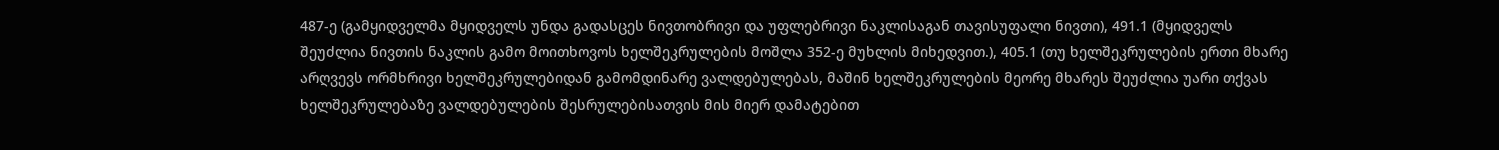487-ე (გამყიდველმა მყიდველს უნდა გადასცეს ნივთობრივი და უფლებრივი ნაკლისაგან თავისუფალი ნივთი), 491.1 (მყიდველს შეუძლია ნივთის ნაკლის გამო მოითხოვოს ხელშეკრულების მოშლა 352-ე მუხლის მიხედვით.), 405.1 (თუ ხელშეკრულების ერთი მხარე არღვევს ორმხრივი ხელშეკრულებიდან გამომდინარე ვალდებულებას, მაშინ ხელშეკრულების მეორე მხარეს შეუძლია უარი თქვას ხელშეკრულებაზე ვალდებულების შესრულებისათვის მის მიერ დამატებით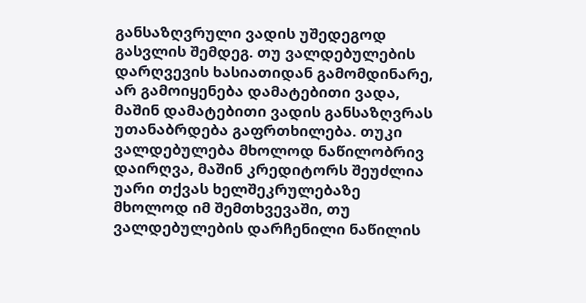განსაზღვრული ვადის უშედეგოდ გასვლის შემდეგ. თუ ვალდებულების დარღვევის ხასიათიდან გამომდინარე, არ გამოიყენება დამატებითი ვადა, მაშინ დამატებითი ვადის განსაზღვრას უთანაბრდება გაფრთხილება. თუკი ვალდებულება მხოლოდ ნაწილობრივ დაირღვა, მაშინ კრედიტორს შეუძლია უარი თქვას ხელშეკრულებაზე მხოლოდ იმ შემთხვევაში, თუ ვალდებულების დარჩენილი ნაწილის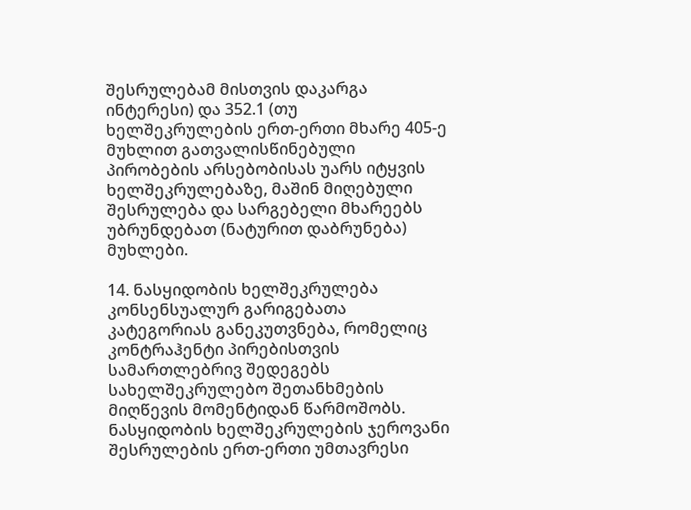შესრულებამ მისთვის დაკარგა ინტერესი) და 352.1 (თუ ხელშეკრულების ერთ-ერთი მხარე 405-ე მუხლით გათვალისწინებული პირობების არსებობისას უარს იტყვის ხელშეკრულებაზე, მაშინ მიღებული შესრულება და სარგებელი მხარეებს უბრუნდებათ (ნატურით დაბრუნება) მუხლები.

14. ნასყიდობის ხელშეკრულება კონსენსუალურ გარიგებათა კატეგორიას განეკუთვნება, რომელიც კონტრაჰენტი პირებისთვის სამართლებრივ შედეგებს სახელშეკრულებო შეთანხმების მიღწევის მომენტიდან წარმოშობს. ნასყიდობის ხელშეკრულების ჯეროვანი შესრულების ერთ-ერთი უმთავრესი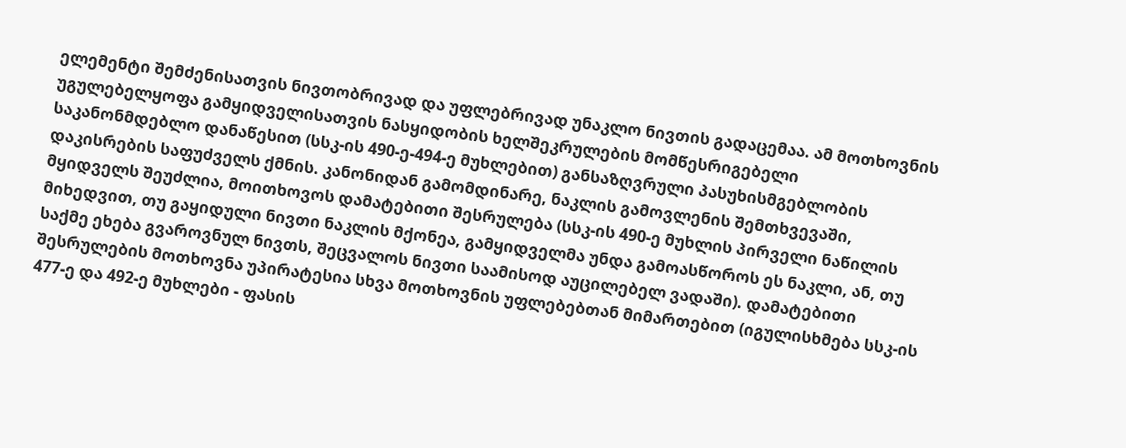ელემენტი შემძენისათვის ნივთობრივად და უფლებრივად უნაკლო ნივთის გადაცემაა. ამ მოთხოვნის უგულებელყოფა გამყიდველისათვის ნასყიდობის ხელშეკრულების მომწესრიგებელი საკანონმდებლო დანაწესით (სსკ-ის 490-ე-494-ე მუხლებით) განსაზღვრული პასუხისმგებლობის დაკისრების საფუძველს ქმნის. კანონიდან გამომდინარე, ნაკლის გამოვლენის შემთხვევაში, მყიდველს შეუძლია, მოითხოვოს დამატებითი შესრულება (სსკ-ის 490-ე მუხლის პირველი ნაწილის მიხედვით, თუ გაყიდული ნივთი ნაკლის მქონეა, გამყიდველმა უნდა გამოასწოროს ეს ნაკლი, ან, თუ საქმე ეხება გვაროვნულ ნივთს, შეცვალოს ნივთი საამისოდ აუცილებელ ვადაში). დამატებითი შესრულების მოთხოვნა უპირატესია სხვა მოთხოვნის უფლებებთან მიმართებით (იგულისხმება სსკ-ის 477-ე და 492-ე მუხლები - ფასის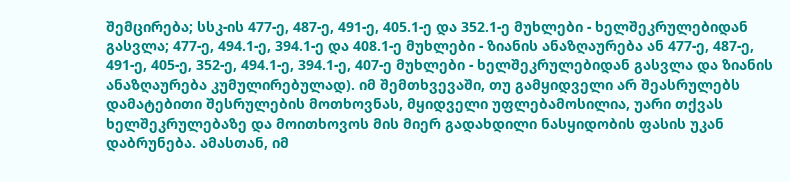შემცირება; სსკ-ის 477-ე, 487-ე, 491-ე, 405.1-ე და 352.1-ე მუხლები - ხელშეკრულებიდან გასვლა; 477-ე, 494.1-ე, 394.1-ე და 408.1-ე მუხლები - ზიანის ანაზღაურება ან 477-ე, 487-ე, 491-ე, 405-ე, 352-ე, 494.1-ე, 394.1-ე, 407-ე მუხლები - ხელშეკრულებიდან გასვლა და ზიანის ანაზღაურება კუმულირებულად). იმ შემთხვევაში, თუ გამყიდველი არ შეასრულებს დამატებითი შესრულების მოთხოვნას, მყიდველი უფლებამოსილია, უარი თქვას ხელშეკრულებაზე და მოითხოვოს მის მიერ გადახდილი ნასყიდობის ფასის უკან დაბრუნება. ამასთან, იმ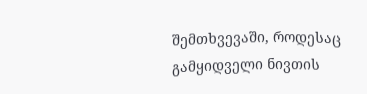შემთხვევაში, როდესაც გამყიდველი ნივთის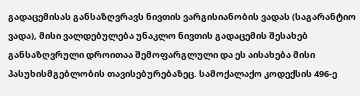გადაცემისას განსაზღვრავს ნივთის ვარგისიანობის ვადას (საგარანტიო ვადა), მისი ვალდებულება უნაკლო ნივთის გადაცემის შესახებ განსაზღვრული დროითაა შემოფარგლული და ეს აისახება მისი პასუხისმგებლობის თავისებურებაზეც. სამოქალაქო კოდექსის 496-ე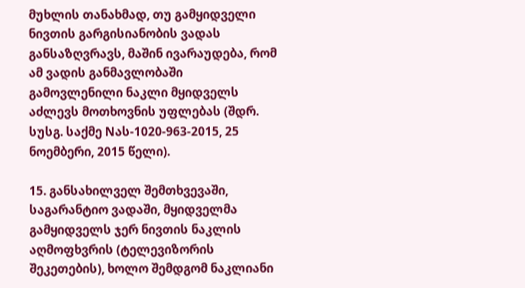მუხლის თანახმად, თუ გამყიდველი ნივთის გარგისიანობის ვადას განსაზღვრავს, მაშინ ივარაუდება, რომ ამ ვადის განმავლობაში გამოვლენილი ნაკლი მყიდველს აძლევს მოთხოვნის უფლებას (შდრ. სუსგ. საქმე Nას-1020-963-2015, 25 ნოემბერი, 2015 წელი).

15. განსახილველ შემთხვევაში, საგარანტიო ვადაში, მყიდველმა გამყიდველს ჯერ ნივთის ნაკლის აღმოფხვრის (ტელევიზორის შეკეთების), ხოლო შემდგომ ნაკლიანი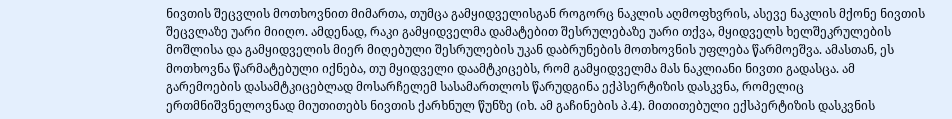ნივთის შეცვლის მოთხოვნით მიმართა, თუმცა გამყიდველისგან როგორც ნაკლის აღმოფხვრის, ასევე ნაკლის მქონე ნივთის შეცვლაზე უარი მიიღო. ამდენად, რაკი გამყიდველმა დამატებით შესრულებაზე უარი თქვა, მყიდველს ხელშეკრულების მოშლისა და გამყიდველის მიერ მიღებული შესრულების უკან დაბრუნების მოთხოვნის უფლება წარმოეშვა. ამასთან, ეს მოთხოვნა წარმატებული იქნება, თუ მყიდველი დაამტკიცებს, რომ გამყიდველმა მას ნაკლიანი ნივთი გადასცა. ამ გარემოების დასამტკიცებლად მოსარჩელემ სასამართლოს წარუდგინა ექპსერტიზის დასკვნა, რომელიც ერთმნიშვნელოვნად მიუთითებს ნივთის ქარხნულ წუნზე (იხ. ამ გაჩინების პ.4). მითითებული ექსპერტიზის დასკვნის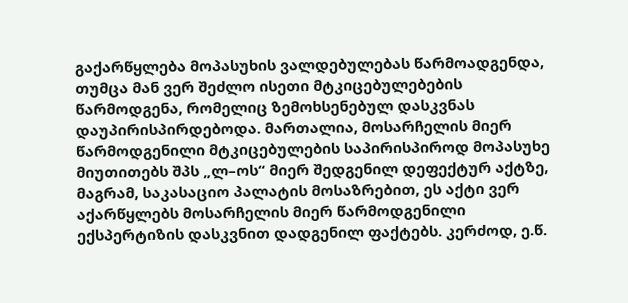გაქარწყლება მოპასუხის ვალდებულებას წარმოადგენდა, თუმცა მან ვერ შეძლო ისეთი მტკიცებულებების წარმოდგენა, რომელიც ზემოხსენებულ დასკვნას დაუპირისპირდებოდა. მართალია, მოსარჩელის მიერ წარმოდგენილი მტკიცებულების საპირისპიროდ მოპასუხე მიუთითებს შპს „ლ–ოს“ მიერ შედგენილ დეფექტურ აქტზე, მაგრამ, საკასაციო პალატის მოსაზრებით, ეს აქტი ვერ აქარწყლებს მოსარჩელის მიერ წარმოდგენილი ექსპერტიზის დასკვნით დადგენილ ფაქტებს. კერძოდ, ე.წ.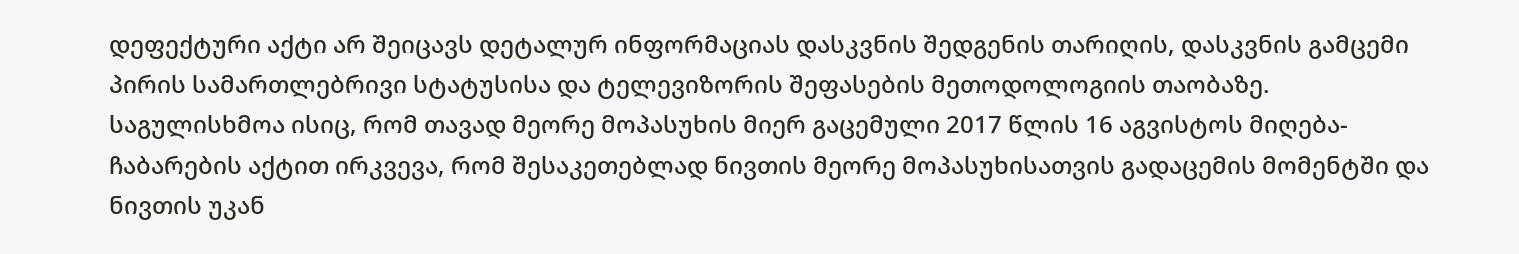დეფექტური აქტი არ შეიცავს დეტალურ ინფორმაციას დასკვნის შედგენის თარიღის, დასკვნის გამცემი პირის სამართლებრივი სტატუსისა და ტელევიზორის შეფასების მეთოდოლოგიის თაობაზე. საგულისხმოა ისიც, რომ თავად მეორე მოპასუხის მიერ გაცემული 2017 წლის 16 აგვისტოს მიღება-ჩაბარების აქტით ირკვევა, რომ შესაკეთებლად ნივთის მეორე მოპასუხისათვის გადაცემის მომენტში და ნივთის უკან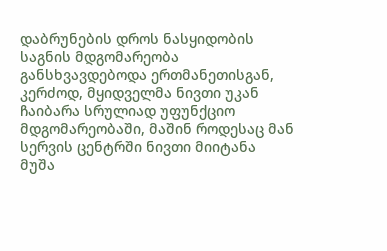დაბრუნების დროს ნასყიდობის საგნის მდგომარეობა განსხვავდებოდა ერთმანეთისგან, კერძოდ, მყიდველმა ნივთი უკან ჩაიბარა სრულიად უფუნქციო მდგომარეობაში, მაშინ როდესაც მან სერვის ცენტრში ნივთი მიიტანა მუშა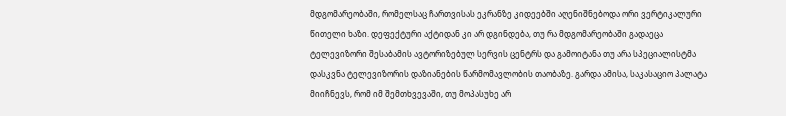მდგომარეობაში, რომელსაც ჩართვისას ეკრანზე კიდეებში აღენიშნებოდა ორი ვერტიკალური წითელი ხაზი. დეფექტური აქტიდან კი არ დგინდება, თუ რა მდგომარეობაში გადაეცა ტელევიზორი შესაბამის ავტორიზებულ სერვის ცენტრს და გამოიტანა თუ არა სპეციალისტმა დასკვნა ტელევიზორის დაზიანების წარმომავლობის თაობაზე. გარდა ამისა, საკასაციო პალატა მიიჩნევს, რომ იმ შემთხვევაში, თუ მოპასუხე არ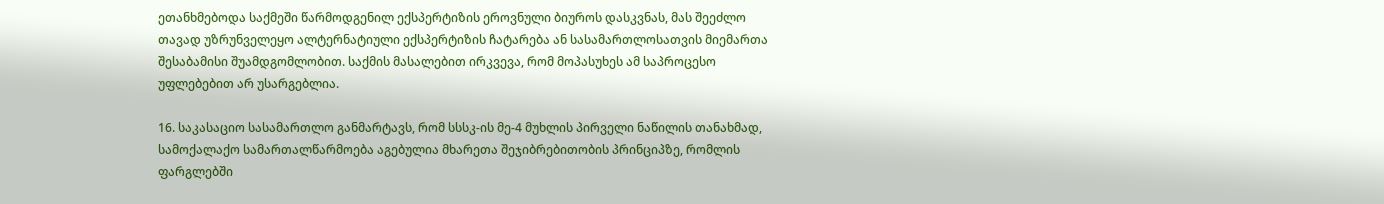ეთანხმებოდა საქმეში წარმოდგენილ ექსპერტიზის ეროვნული ბიუროს დასკვნას, მას შეეძლო თავად უზრუნველეყო ალტერნატიული ექსპერტიზის ჩატარება ან სასამართლოსათვის მიემართა შესაბამისი შუამდგომლობით. საქმის მასალებით ირკვევა, რომ მოპასუხეს ამ საპროცესო უფლებებით არ უსარგებლია.

16. საკასაციო სასამართლო განმარტავს, რომ სსსკ-ის მე-4 მუხლის პირველი ნაწილის თანახმად, სამოქალაქო სამართალწარმოება აგებულია მხარეთა შეჯიბრებითობის პრინციპზე, რომლის ფარგლებში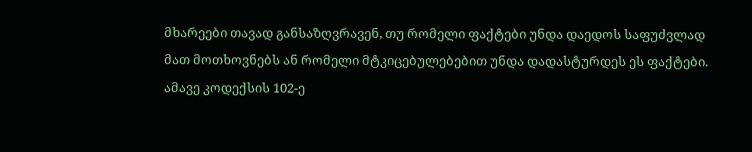მხარეები თავად განსაზღვრავენ, თუ რომელი ფაქტები უნდა დაედოს საფუძვლად მათ მოთხოვნებს ან რომელი მტკიცებულებებით უნდა დადასტურდეს ეს ფაქტები. ამავე კოდექსის 102-ე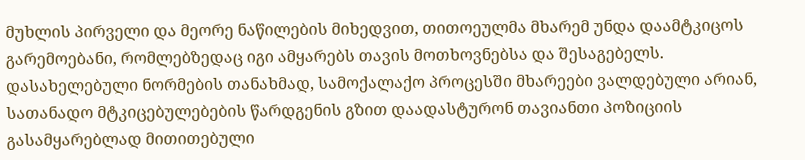მუხლის პირველი და მეორე ნაწილების მიხედვით, თითოეულმა მხარემ უნდა დაამტკიცოს გარემოებანი, რომლებზედაც იგი ამყარებს თავის მოთხოვნებსა და შესაგებელს. დასახელებული ნორმების თანახმად, სამოქალაქო პროცესში მხარეები ვალდებული არიან, სათანადო მტკიცებულებების წარდგენის გზით დაადასტურონ თავიანთი პოზიციის გასამყარებლად მითითებული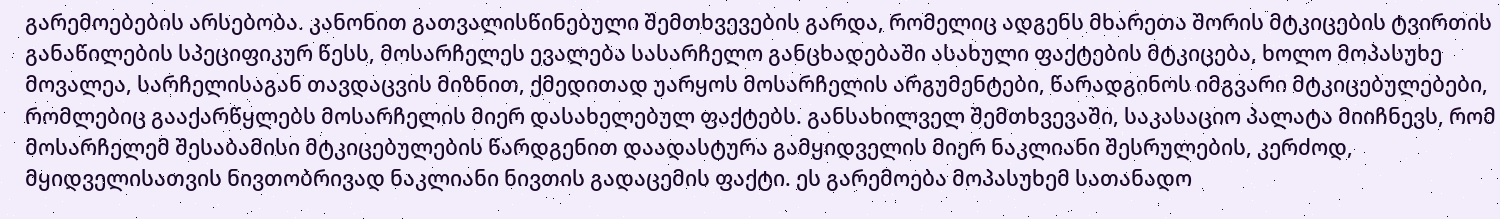გარემოებების არსებობა. კანონით გათვალისწინებული შემთხვევების გარდა, რომელიც ადგენს მხარეთა შორის მტკიცების ტვირთის განაწილების სპეციფიკურ წესს, მოსარჩელეს ევალება სასარჩელო განცხადებაში ასახული ფაქტების მტკიცება, ხოლო მოპასუხე მოვალეა, სარჩელისაგან თავდაცვის მიზნით, ქმედითად უარყოს მოსარჩელის არგუმენტები, წარადგინოს იმგვარი მტკიცებულებები, რომლებიც გააქარწყლებს მოსარჩელის მიერ დასახელებულ ფაქტებს. განსახილველ შემთხვევაში, საკასაციო პალატა მიიჩნევს, რომ მოსარჩელემ შესაბამისი მტკიცებულების წარდგენით დაადასტურა გამყიდველის მიერ ნაკლიანი შესრულების, კერძოდ, მყიდველისათვის ნივთობრივად ნაკლიანი ნივთის გადაცემის ფაქტი. ეს გარემოება მოპასუხემ სათანადო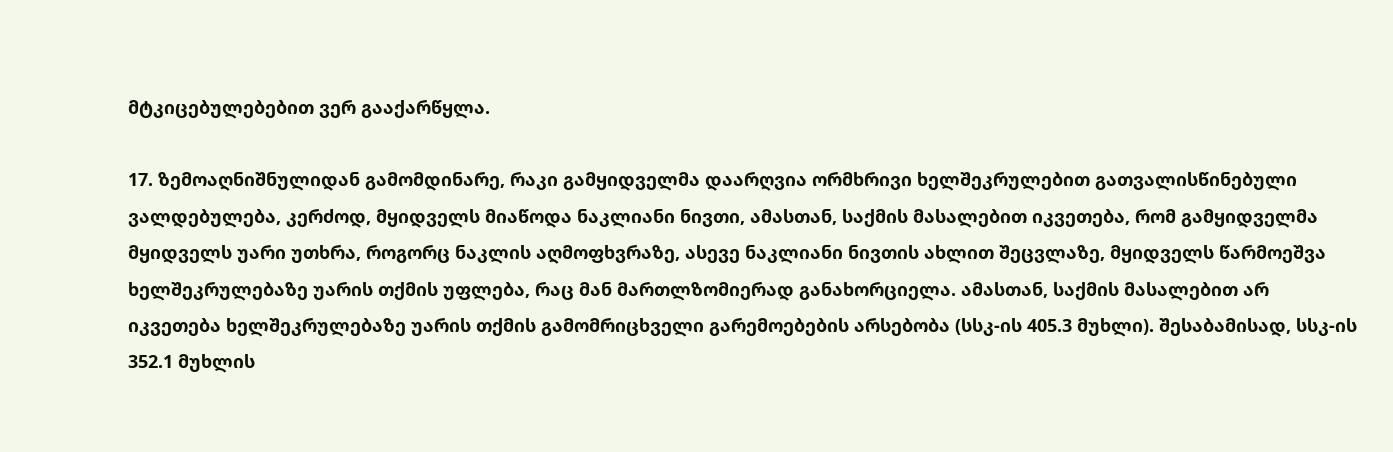მტკიცებულებებით ვერ გააქარწყლა.

17. ზემოაღნიშნულიდან გამომდინარე, რაკი გამყიდველმა დაარღვია ორმხრივი ხელშეკრულებით გათვალისწინებული ვალდებულება, კერძოდ, მყიდველს მიაწოდა ნაკლიანი ნივთი, ამასთან, საქმის მასალებით იკვეთება, რომ გამყიდველმა მყიდველს უარი უთხრა, როგორც ნაკლის აღმოფხვრაზე, ასევე ნაკლიანი ნივთის ახლით შეცვლაზე, მყიდველს წარმოეშვა ხელშეკრულებაზე უარის თქმის უფლება, რაც მან მართლზომიერად განახორციელა. ამასთან, საქმის მასალებით არ იკვეთება ხელშეკრულებაზე უარის თქმის გამომრიცხველი გარემოებების არსებობა (სსკ-ის 405.3 მუხლი). შესაბამისად, სსკ-ის 352.1 მუხლის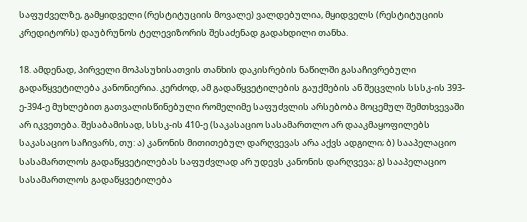საფუძველზე, გამყიდველი (რესტიტუციის მოვალე) ვალდებულია, მყიდველს (რესტიტუციის კრედიტორს) დაუბრუნოს ტელევიზორის შესაძენად გადახდილი თანხა.

18. ამდენად, პირველი მოპასუხისათვის თანხის დაკისრების ნაწილში გასაჩივრებული გადაწყვეტილება კანონიერია. კერძოდ, ამ გადაწყვეტილების გაუქმების ან შეცვლის სსსკ-ის 393-ე-394-ე მუხლებით გათვალისწინებული რომელიმე საფუძვლის არსებობა მოცემულ შემთხვევაში არ იკვეთება. შესაბამისად, სსსკ-ის 410-ე (საკასაციო სასამართლო არ დააკმაყოფილებს საკასაციო საჩივარს, თუ: ა) კანონის მითითებულ დარღვევას არა აქვს ადგილი; ბ) სააპელაციო სასამართლოს გადაწყვეტილებას საფუძვლად არ უდევს კანონის დარღვევა; გ) სააპელაციო სასამართლოს გადაწყვეტილება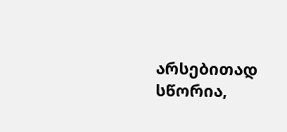არსებითად სწორია,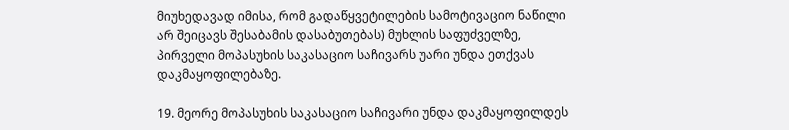მიუხედავად იმისა, რომ გადაწყვეტილების სამოტივაციო ნაწილი არ შეიცავს შესაბამის დასაბუთებას) მუხლის საფუძველზე, პირველი მოპასუხის საკასაციო საჩივარს უარი უნდა ეთქვას დაკმაყოფილებაზე.

19. მეორე მოპასუხის საკასაციო საჩივარი უნდა დაკმაყოფილდეს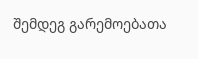შემდეგ გარემოებათა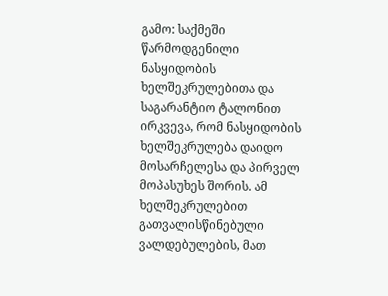გამო: საქმეში წარმოდგენილი ნასყიდობის ხელშეკრულებითა და საგარანტიო ტალონით ირკვევა, რომ ნასყიდობის ხელშეკრულება დაიდო მოსარჩელესა და პირველ მოპასუხეს შორის. ამ ხელშეკრულებით გათვალისწინებული ვალდებულების, მათ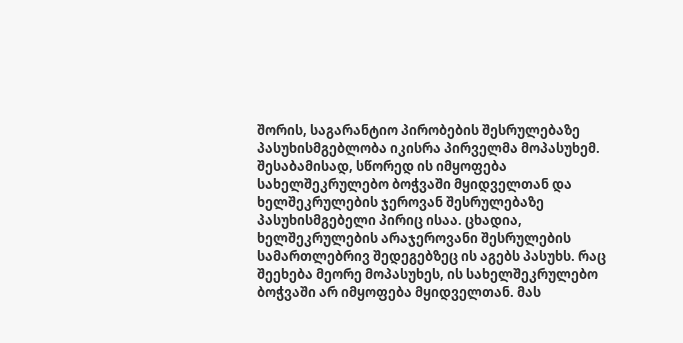შორის, საგარანტიო პირობების შესრულებაზე პასუხისმგებლობა იკისრა პირველმა მოპასუხემ. შესაბამისად, სწორედ ის იმყოფება სახელშეკრულებო ბოჭვაში მყიდველთან და ხელშეკრულების ჯეროვან შესრულებაზე პასუხისმგებელი პირიც ისაა. ცხადია, ხელშეკრულების არაჯეროვანი შესრულების სამართლებრივ შედეგებზეც ის აგებს პასუხს. რაც შეეხება მეორე მოპასუხეს, ის სახელშეკრულებო ბოჭვაში არ იმყოფება მყიდველთან. მას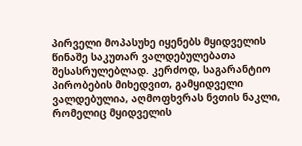პირველი მოპასუხე იყენებს მყიდველის წინაშე საკუთარ ვალდებულებათა შესასრულებლად. კერძოდ, საგარანტიო პირობების მიხედვით, გამყიდველი ვალდებულია, აღმოფხვრას ნვთის ნაკლი, რომელიც მყიდველის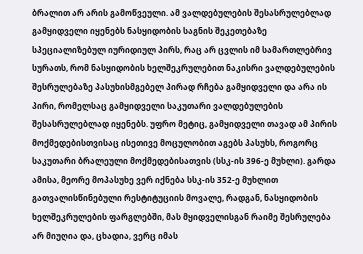ბრალით არ არის გამოწვეული. ამ ვალდებულების შესასრულებლად გამყიდველი იყენებს ნასყიდობის საგნის შეკეთებაზე სპეციალიზებულ იურიდიულ პირს, რაც არ ცვლის იმ სამართლებრივ სურათს, რომ ნასყიდობის ხელშეკრულებით ნაკისრი ვალდებულების შესრულებაზე პასუხისმგებელ პირად რჩება გამყიდველი და არა ის პირი, რომელსაც გამყიდველი საკუთარი ვალდებულების შესასრულებლად იყენებს. უფრო მეტიც, გამყიდველი თავად ამ პირის მოქმედებისთვისაც ისეთივე მოცულობით აგებს პასუხს, როგორც საკუთარი ბრალეული მოქმედებისათვის (სსკ-ის 396-ე მუხლი). გარდა ამისა, მეორე მოპასუხე ვერ იქნება სსკ-ის 352-ე მუხლით გათვალისწინებული რესტიტუციის მოვალე, რადგან, ნასყიდობის ხელშეკრულების ფარგლებში, მას მყიდველისგან რაიმე შესრულება არ მიუღია და, ცხადია, ვერც იმას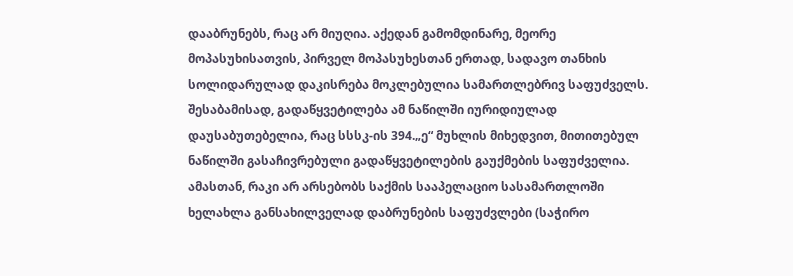დააბრუნებს, რაც არ მიუღია. აქედან გამომდინარე, მეორე მოპასუხისათვის, პირველ მოპასუხესთან ერთად, სადავო თანხის სოლიდარულად დაკისრება მოკლებულია სამართლებრივ საფუძველს. შესაბამისად, გადაწყვეტილება ამ ნაწილში იურიდიულად დაუსაბუთებელია, რაც სსსკ-ის 394.„ე“ მუხლის მიხედვით, მითითებულ ნაწილში გასაჩივრებული გადაწყვეტილების გაუქმების საფუძველია. ამასთან, რაკი არ არსებობს საქმის სააპელაციო სასამართლოში ხელახლა განსახილველად დაბრუნების საფუძვლები (საჭირო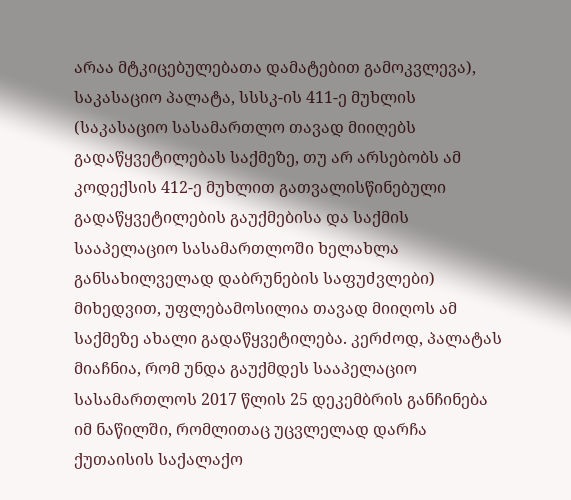არაა მტკიცებულებათა დამატებით გამოკვლევა), საკასაციო პალატა, სსსკ-ის 411-ე მუხლის (საკასაციო სასამართლო თავად მიიღებს გადაწყვეტილებას საქმეზე, თუ არ არსებობს ამ კოდექსის 412-ე მუხლით გათვალისწინებული გადაწყვეტილების გაუქმებისა და საქმის სააპელაციო სასამართლოში ხელახლა განსახილველად დაბრუნების საფუძვლები) მიხედვით, უფლებამოსილია თავად მიიღოს ამ საქმეზე ახალი გადაწყვეტილება. კერძოდ, პალატას მიაჩნია, რომ უნდა გაუქმდეს სააპელაციო სასამართლოს 2017 წლის 25 დეკემბრის განჩინება იმ ნაწილში, რომლითაც უცვლელად დარჩა ქუთაისის საქალაქო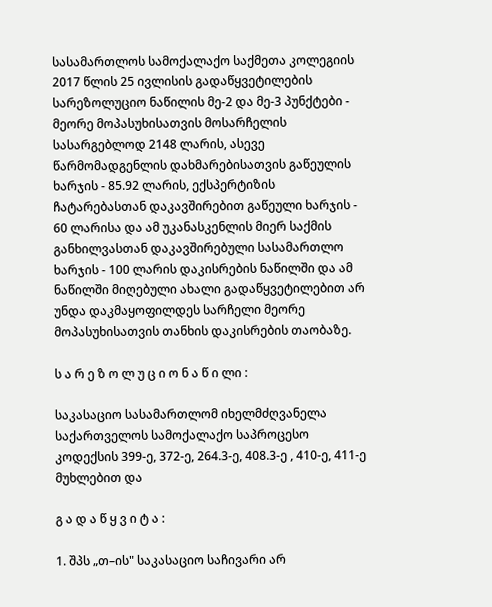სასამართლოს სამოქალაქო საქმეთა კოლეგიის 2017 წლის 25 ივლისის გადაწყვეტილების სარეზოლუციო ნაწილის მე-2 და მე-3 პუნქტები - მეორე მოპასუხისათვის მოსარჩელის სასარგებლოდ 2148 ლარის, ასევე წარმომადგენლის დახმარებისათვის გაწეულის ხარჯის - 85.92 ლარის, ექსპერტიზის ჩატარებასთან დაკავშირებით გაწეული ხარჯის - 60 ლარისა და ამ უკანასკენლის მიერ საქმის განხილვასთან დაკავშირებული სასამართლო ხარჯის - 100 ლარის დაკისრების ნაწილში და ამ ნაწილში მიღებული ახალი გადაწყვეტილებით არ უნდა დაკმაყოფილდეს სარჩელი მეორე მოპასუხისათვის თანხის დაკისრების თაობაზე.

ს ა რ ე ზ ო ლ უ ც ი ო ნ ა წ ი ლი :

საკასაციო სასამართლომ იხელმძღვანელა საქართველოს სამოქალაქო საპროცესო კოდექსის 399-ე, 372-ე, 264.3-ე, 408.3-ე , 410-ე, 411-ე მუხლებით და

გ ა დ ა წ ყ ვ ი ტ ა :

1. შპს „თ–ის" საკასაციო საჩივარი არ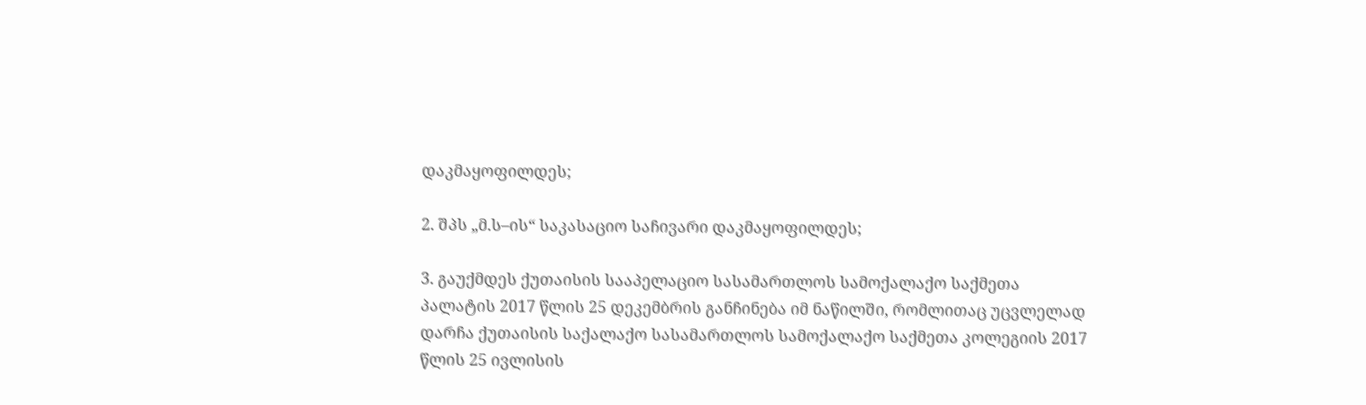დაკმაყოფილდეს;

2. შპს „მ.ს–ის“ საკასაციო საჩივარი დაკმაყოფილდეს;

3. გაუქმდეს ქუთაისის სააპელაციო სასამართლოს სამოქალაქო საქმეთა პალატის 2017 წლის 25 დეკემბრის განჩინება იმ ნაწილში, რომლითაც უცვლელად დარჩა ქუთაისის საქალაქო სასამართლოს სამოქალაქო საქმეთა კოლეგიის 2017 წლის 25 ივლისის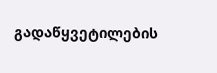გადაწყვეტილების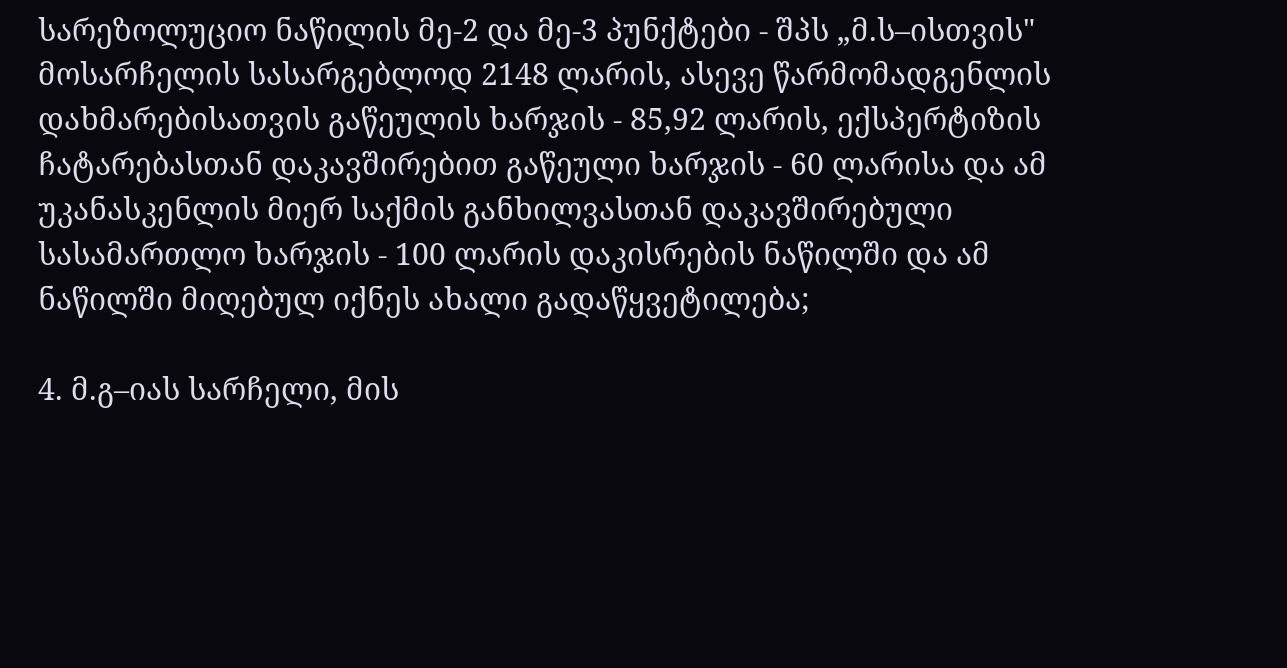სარეზოლუციო ნაწილის მე-2 და მე-3 პუნქტები - შპს „მ.ს–ისთვის" მოსარჩელის სასარგებლოდ 2148 ლარის, ასევე წარმომადგენლის დახმარებისათვის გაწეულის ხარჯის - 85,92 ლარის, ექსპერტიზის ჩატარებასთან დაკავშირებით გაწეული ხარჯის - 60 ლარისა და ამ უკანასკენლის მიერ საქმის განხილვასთან დაკავშირებული სასამართლო ხარჯის - 100 ლარის დაკისრების ნაწილში და ამ ნაწილში მიღებულ იქნეს ახალი გადაწყვეტილება;

4. მ.გ–იას სარჩელი, მის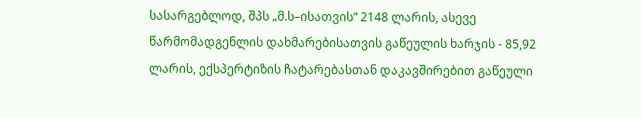სასარგებლოდ, შპს „მ.ს–ისათვის“ 2148 ლარის, ასევე წარმომადგენლის დახმარებისათვის გაწეულის ხარჯის - 85,92 ლარის, ექსპერტიზის ჩატარებასთან დაკავშირებით გაწეული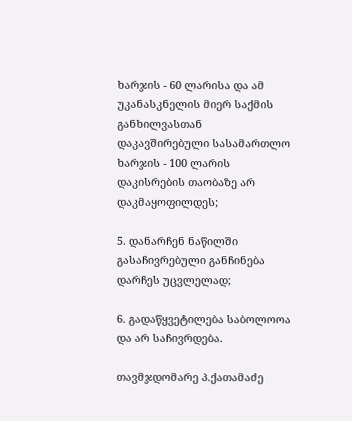ხარჯის - 60 ლარისა და ამ უკანასკნელის მიერ საქმის განხილვასთან დაკავშირებული სასამართლო ხარჯის - 100 ლარის დაკისრების თაობაზე არ დაკმაყოფილდეს;

5. დანარჩენ ნაწილში გასაჩივრებული განჩინება დარჩეს უცვლელად;

6. გადაწყვეტილება საბოლოოა და არ საჩივრდება.

თავმჯდომარე პ.ქათამაძე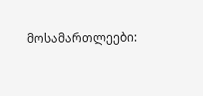მოსამართლეები: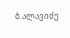ბ.ალავიძე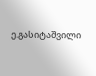ე.გასიტაშვილი